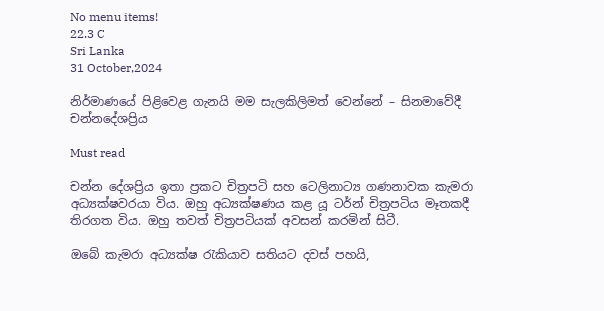No menu items!
22.3 C
Sri Lanka
31 October,2024

නිර්මාණයේ පිළිවෙළ ගැනයි මම සැලකිලිමත් වෙන්නේ – සිනමාවේදී චන්නදේශප්‍රිය

Must read

චන්න දේශප්‍රිය ඉතා ප්‍රකට චිත්‍රපටි සහ ටෙලිනාට්‍ය ගණනාවක කැමරා අධ්‍යක්ෂවරයා විය. ඔහු අධ්‍යක්ෂණය කළ යූ ටර්න් චිත්‍රපටිය මෑතකදී තිරගත විය. ඔහු තවත් චිත්‍රපටියක් අවසන් කරමින් සිටී.

ඔබේ කැමරා අධ්‍යක්ෂ රැකියාව සතියට දවස් පහයි,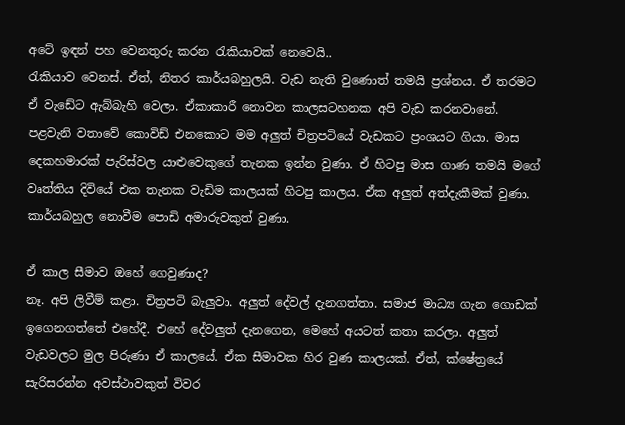අටේ ඉඳන් පහ වෙනතුරු කරන රැකියාවක් නෙවෙයි..
රැකියාව වෙනස්. ඒත්, නිතර කාර්යබහුලයි. වැඩ නැති වුණොත් තමයි ප්‍රශ්නය. ඒ තරමට ඒ වැඩේට ඇබ්බැහි වෙලා. ඒකාකාරී නොවන කාලසටහනක අපි වැඩ කරනවානේ. පළවැනි වතාවේ කොවිඩ් එනකොට මම අලුත් චිත්‍රපටියේ වැඩකට ප්‍රංශයට ගියා. මාස දෙකහමාරක් පැරිස්වල යාළුවෙකුගේ තැනක ඉන්න වුණා. ඒ හිටපු මාස ගාණ තමයි මගේ වෘත්තිය දිවියේ එක තැනක වැඩිම කාලයක් හිටපු කාලය. ඒක අලුත් අත්දැකීමක් වුණා. කාර්යබහුල නොවීම පොඩි අමාරුවකුත් වුණා.

ඒ කාල සීමාව ඔහේ ගෙවුණාද?
නෑ. අපි ලිවීම් කළා. චිත්‍රපටි බැලුවා. අලුත් දේවල් දැනගත්තා. සමාජ මාධ්‍ය ගැන ගොඩක් ඉගෙනගත්තේ එහේදී. එහේ දේවලුත් දැනගෙන, මෙහේ අයටත් කතා කරලා. අලුත් වැඩවලට මුල පිරුණා ඒ කාලයේ. ඒක සීමාවක හිර වුණ කාලයක්. ඒත්, ක්ෂේත්‍රයේ සැරිසරන්න අවස්ථාවකුත් විවර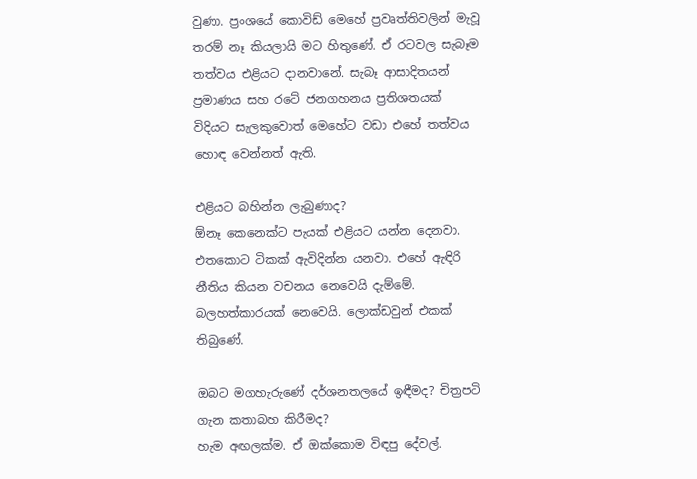වුණා. ප්‍රංශයේ කොවිඩ් මෙහේ ප්‍රවෘත්තිවලින් මැවූ තරම් නෑ කියලායි මට හිතුණේ. ඒ රටවල සැබෑම තත්වය එළියට දානවානේ. සැබෑ ආසාදිතයන් ප්‍රමාණය සහ රටේ ජනගහනය ප්‍රතිශතයක් විදියට සැලකුවොත් මෙහේට වඩා එහේ තත්වය හොඳ වෙන්නත් ඇති.

එළියට බහින්න ලැබුණාද?
ඕනෑ කෙනෙක්ට පැයක් එළියට යන්න දෙනවා. එතකොට ටිකක් ඇවිදින්න යනවා. එහේ ඇඳිරි නීතිය කියන වචනය නෙවෙයි දැම්මේ. බලහත්කාරයක් නෙවෙයි. ලොක්ඩවුන් එකක් තිබුණේ.

ඔබට මගහැරුණේ දර්ශනතලයේ ඉඳීමද? චිත්‍රපටි ගැන කතාබහ කිරීමද?
හැම අඟලක්ම. ඒ ඔක්කොම විඳපු දේවල්.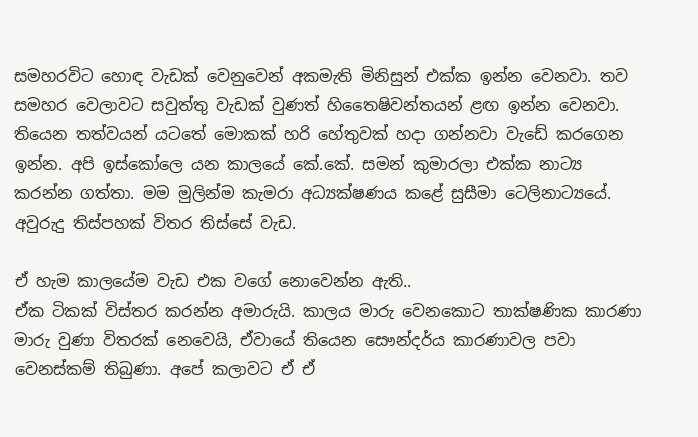සමහරවිට හොඳ වැඩක් වෙනුවෙන් අකමැති මිනිසුන් එක්ක ඉන්න වෙනවා. තව සමහර වෙලාවට සවුත්තු වැඩක් වුණත් හිතෛෂිවන්තයන් ළඟ ඉන්න වෙනවා. තියෙන තත්වයන් යටතේ මොකක් හරි හේතුවක් හදා ගන්නවා වැඩේ කරගෙන ඉන්න. අපි ඉස්කෝලෙ යන කාලයේ කේ.කේ. සමන් කුමාරලා එක්ක නාට්‍ය කරන්න ගත්තා. මම මුලින්ම කැමරා අධ්‍යක්ෂණය කළේ සුසීමා ටෙලිනාට්‍යයේ. අවුරුදු තිස්පහක් විතර තිස්සේ වැඩ.

ඒ හැම කාලයේම වැඩ එක වගේ නොවෙන්න ඇති..
ඒක ටිකක් විස්තර කරන්න අමාරුයි. කාලය මාරු වෙනකොට තාක්ෂණික කාරණා මාරු වුණා විතරක් නෙවෙයි, ඒවායේ තියෙන සෞන්දර්ය කාරණාවල පවා වෙනස්කම් තිබුණා. අපේ කලාවට ඒ ඒ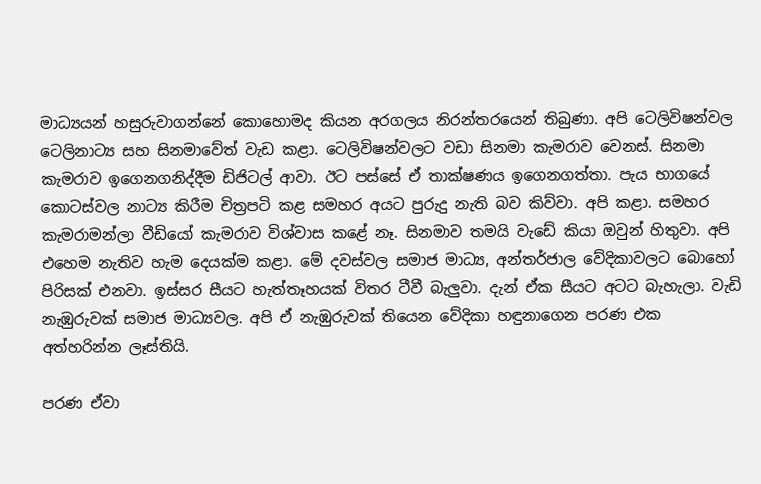මාධ්‍යයන් හසුරුවාගන්නේ කොහොමද කියන අරගලය නිරන්තරයෙන් තිබුණා. අපි ටෙලිවිෂන්වල ටෙලිනාට්‍ය සහ සිනමාවේත් වැඩ කළා. ටෙලිවිෂන්වලට වඩා සිනමා කැමරාව වෙනස්. සිනමා කැමරාව ඉගෙනගනිද්දීම ඩිජිටල් ආවා. ඊට පස්සේ ඒ තාක්ෂණය ඉගෙනගත්තා. පැය භාගයේ කොටස්වල නාට්‍ය කිරීම චිත්‍රපටි කළ සමහර අයට පුරුදු නැති බව කිව්වා. අපි කළා. සමහර කැමරාමන්ලා වීඩියෝ කැමරාව විශ්වාස කළේ නෑ. සිනමාව තමයි වැඩේ කියා ඔවුන් හිතුවා. අපි එහෙම නැතිව හැම දෙයක්ම කළා. මේ දවස්වල සමාජ මාධ්‍ය, අන්තර්ජාල වේදිකාවලට බොහෝ පිරිසක් එනවා. ඉස්සර සීයට හැත්තෑහයක් විතර ටීවී බැලුවා. දැන් ඒක සීයට අටට බැහැලා. වැඩි නැඹුරුවක් සමාජ මාධ්‍යවල. අපි ඒ නැඹුරුවක් තියෙන වේදිකා හඳුනාගෙන පරණ එක අත්හරින්න ලෑස්තියි.

පරණ ඒවා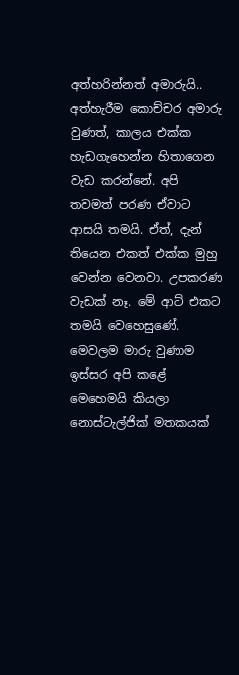අත්හරින්නත් අමාරුයි..
අත්හැරීම කොච්චර අමාරු වුණත්, කාලය එක්ක හැඩගැහෙන්න හිතාගෙන වැඩ කරන්නේ. අපි තවමත් පරණ ඒවාට ආසයි තමයි. ඒත්, දැන් තියෙන එකත් එක්ක මුහු වෙන්න වෙනවා. උපකරණ වැඩක් නෑ. මේ ආට් එකට තමයි වෙහෙසුණේ. මෙවලම මාරු වුණාම ඉස්සර අපි කළේ මෙහෙමයි කියලා නොස්ටැල්ජික් මතකයක්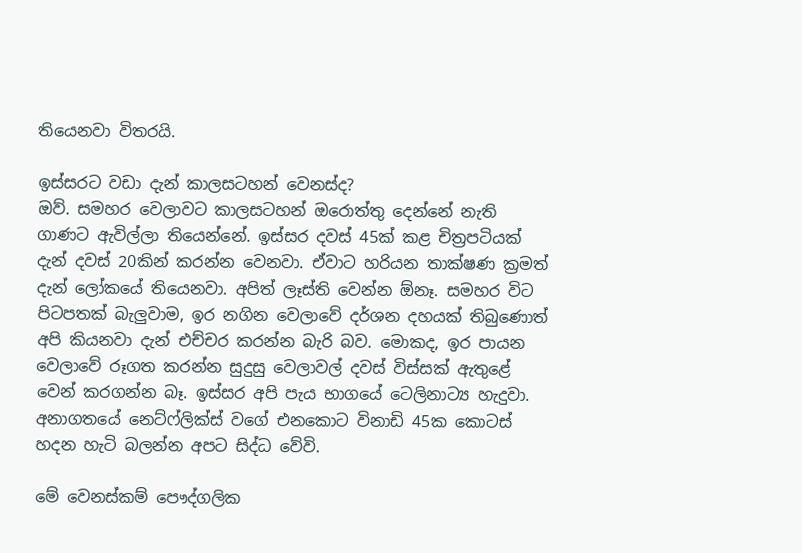තියෙනවා විතරයි.

ඉස්සරට වඩා දැන් කාලසටහන් වෙනස්ද?
ඔව්. සමහර වෙලාවට කාලසටහන් ඔරොත්තු දෙන්නේ නැති ගාණට ඇවිල්ලා තියෙන්නේ. ඉස්සර දවස් 45ක් කළ චිත්‍රපටියක් දැන් දවස් 20කින් කරන්න වෙනවා. ඒවාට හරියන තාක්ෂණ ක්‍රමත් දැන් ලෝකයේ තියෙනවා. අපිත් ලෑස්ති වෙන්න ඕනෑ. සමහර විට පිටපතක් බැලුවාම, ඉර නගින වෙලාවේ දර්ශන දහයක් තිබුණොත් අපි කියනවා දැන් එච්චර කරන්න බැරි බව. මොකද, ඉර පායන වෙලාවේ රූගත කරන්න සුදුසු වෙලාවල් දවස් විස්සක් ඇතුළේ වෙන් කරගන්න බෑ. ඉස්සර අපි පැය භාගයේ ටෙලිනාට්‍ය හැදුවා. අනාගතයේ නෙට්ෆ්ලික්ස් වගේ එනකොට විනාඩි 45ක කොටස් හදන හැටි බලන්න අපට සිද්ධ වේවි.

මේ වෙනස්කම් පෞද්ගලික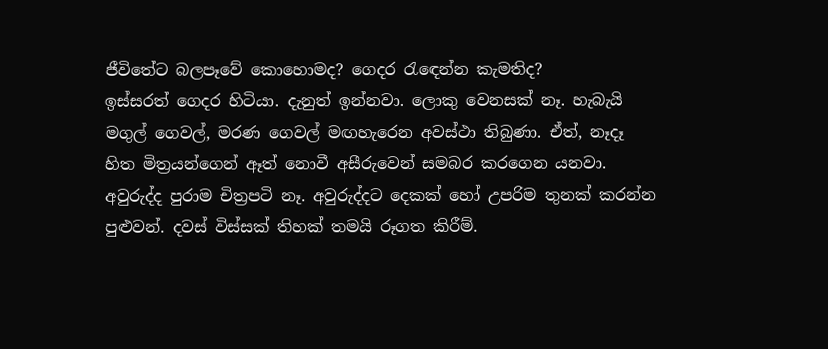ජීවිතේට බලපෑවේ කොහොමද? ගෙදර රැඳෙන්න කැමතිද?
ඉස්සරත් ගෙදර හිටියා. දැනුත් ඉන්නවා. ලොකු වෙනසක් නෑ. හැබැයි මගුල් ගෙවල්, මරණ ගෙවල් මඟහැරෙන අවස්ථා තිබුණා. ඒත්, නෑදෑ හිත මිත්‍රයන්ගෙන් ඈත් නොවී අසීරුවෙන් සමබර කරගෙන යනවා. අවුරුද්ද පුරාම චිත්‍රපටි නෑ. අවුරුද්දට දෙකක් හෝ උපරිම තුනක් කරන්න පුළුවන්. දවස් විස්සක් තිහක් තමයි රූගත කිරීම්.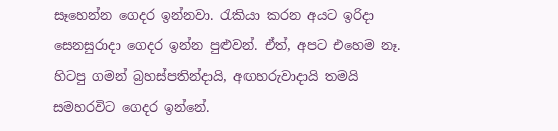සෑහෙන්න ගෙදර ඉන්නවා. රැකියා කරන අයට ඉරිදා සෙනසුරාදා ගෙදර ඉන්න පුළුවන්. ඒත්, අපට එහෙම නෑ. හිටපු ගමන් බ්‍රහස්පතින්දායි, අඟහරුවාදායි තමයි සමහරවිට ගෙදර ඉන්නේ.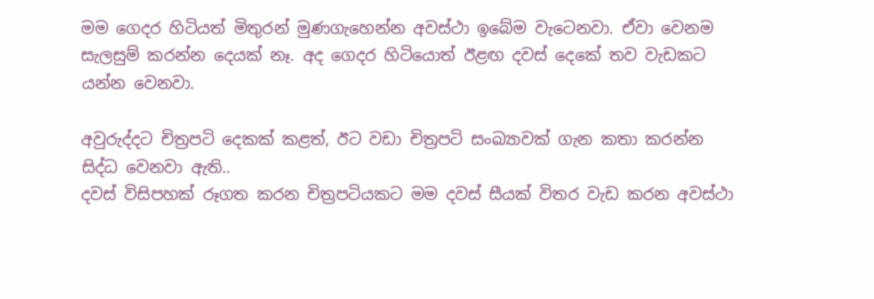මම ගෙදර හිටියත් මිතුරන් මුණගැහෙන්න අවස්ථා ඉබේම වැටෙනවා. ඒවා වෙනම සැලසුම් කරන්න දෙයක් නෑ. අද ගෙදර හිටියොත් ඊළඟ දවස් දෙකේ තව වැඩකට යන්න වෙනවා.

අවුරුද්දට චිත්‍රපටි දෙකක් කළත්, ඊට වඩා චිත්‍රපටි සංඛ්‍යාවක් ගැන කතා කරන්න සිද්ධ වෙනවා ඇති..
දවස් විසිපහක් රූගත කරන චිත්‍රපටියකට මම දවස් සීයක් විතර වැඩ කරන අවස්ථා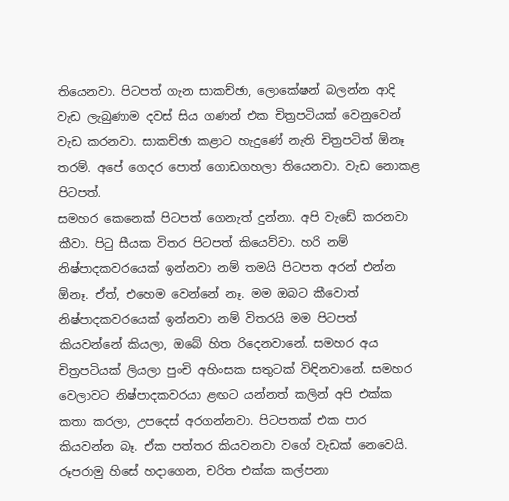තියෙනවා. පිටපත් ගැන සාකච්ඡා, ලොකේෂන් බලන්න ආදි වැඩ ලැබුණාම දවස් සිය ගණන් එක චිත්‍රපටියක් වෙනුවෙන් වැඩ කරනවා. සාකච්ඡා කළාට හැදුණේ නැති චිත්‍රපටිත් ඕනෑ තරම්. අපේ ගෙදර පොත් ගොඩගහලා තියෙනවා. වැඩ නොකළ පිටපත්.
සමහර කෙනෙක් පිටපත් ගෙනැත් දුන්නා. අපි වැඩේ කරනවා කීවා. පිටු සීයක විතර පිටපත් කියෙව්වා. හරි නම් නිෂ්පාදකවරයෙක් ඉන්නවා නම් තමයි පිටපත අරන් එන්න ඕනෑ. ඒත්, එහෙම වෙන්නේ නෑ. මම ඔබට කීවොත් නිෂ්පාදකවරයෙක් ඉන්නවා නම් විතරයි මම පිටපත් කියවන්නේ කියලා, ඔබේ හිත රිදෙනවානේ. සමහර අය චිත්‍රපටියක් ලියලා පුංචි අහිංසක සතුටක් විඳිනවානේ. සමහර වෙලාවට නිෂ්පාදකවරයා ළඟට යන්නත් කලින් අපි එක්ක කතා කරලා, උපදෙස් අරගන්නවා. පිටපතක් එක පාර කියවන්න බෑ. ඒක පත්තර කියවනවා වගේ වැඩක් නෙවෙයි. රූපරාමු හිසේ හදාගෙන, චරිත එක්ක කල්පනා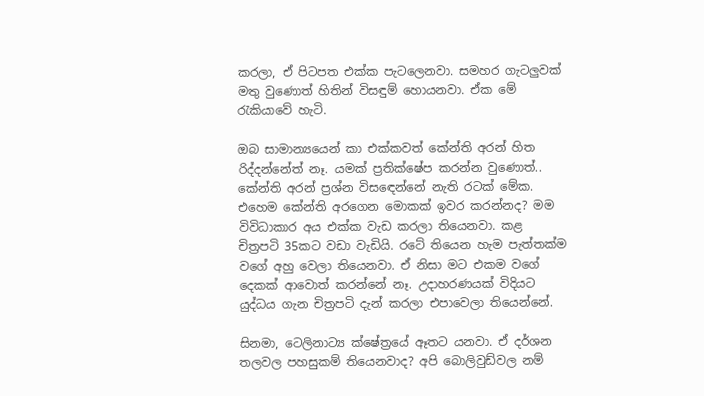කරලා, ඒ පිටපත එක්ක පැටලෙනවා. සමහර ගැටලුවක් මතු වුණොත් හිතින් විසඳුම් හොයනවා. ඒක මේ රැකියාවේ හැටි.

ඔබ සාමාන්‍යයෙන් කා එක්කවත් කේන්ති අරන් හිත රිද්දන්නේත් නෑ. යමක් ප්‍රතික්ෂේප කරන්න වුණොත්..
කේන්ති අරන් ප්‍රශ්න විසඳෙන්නේ නැති රටක් මේක. එහෙම කේන්ති අරගෙන මොකක් ඉවර කරන්නද? මම විවිධාකාර අය එක්ක වැඩ කරලා තියෙනවා. කළ චිත්‍රපටි 35කට වඩා වැඩියි. රටේ තියෙන හැම පැත්තක්ම වගේ අහු වෙලා තියෙනවා. ඒ නිසා මට එකම වගේ දෙකක් ආවොත් කරන්නේ නෑ. උදාහරණයක් විදියට යුද්ධය ගැන චිත්‍රපටි දැන් කරලා එපාවෙලා තියෙන්නේ.

සිනමා, ටෙලිනාට්‍ය ක්ෂේත්‍රයේ ඈතට යනවා. ඒ දර්ශන තලවල පහසුකම් තියෙනවාද? අපි බොලිවුඩ්වල නම්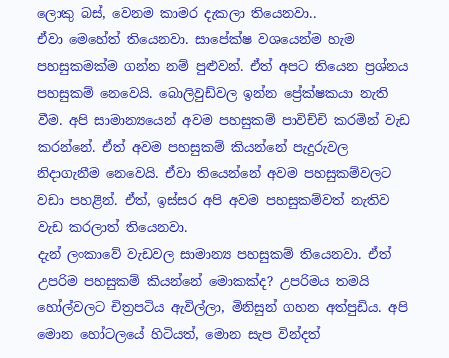ලොකු බස්, වෙනම කාමර දැකලා තියෙනවා..
ඒවා මෙහේත් තියෙනවා. සාපේක්ෂ වශයෙන්ම හැම පහසුකමක්ම ගන්න නම් පුළුවන්. ඒත් අපට තියෙන ප්‍රශ්නය පහසුකම් නෙවෙයි. බොලිවුඩ්වල ඉන්න ප්‍රේක්ෂකයා නැති වීම. අපි සාමාන්‍යයෙන් අවම පහසුකම් පාවිච්චි කරමින් වැඩ කරන්නේ. ඒත් අවම පහසුකම් කියන්නේ පැදුරුවල නිදාගැනීම නෙවෙයි. ඒවා තියෙන්නේ අවම පහසුකම්වලට වඩා පහළින්. ඒත්, ඉස්සර අපි අවම පහසුකම්වත් නැතිව වැඩ කරලාත් තියෙනවා.
දැන් ලංකාවේ වැඩවල සාමාන්‍ය පහසුකම් තියෙනවා. ඒත් උපරිම පහසුකම් කියන්නේ මොකක්ද? උපරිමය තමයි හෝල්වලට චිත්‍රපටිය ඇවිල්ලා, මිනිසුන් ගහන අත්පුඩිය. අපි මොන හෝටලයේ හිටියත්, මොන සැප වින්දත්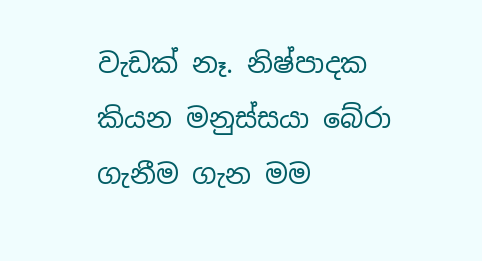වැඩක් නෑ. නිෂ්පාදක කියන මනුස්සයා බේරා ගැනීම ගැන මම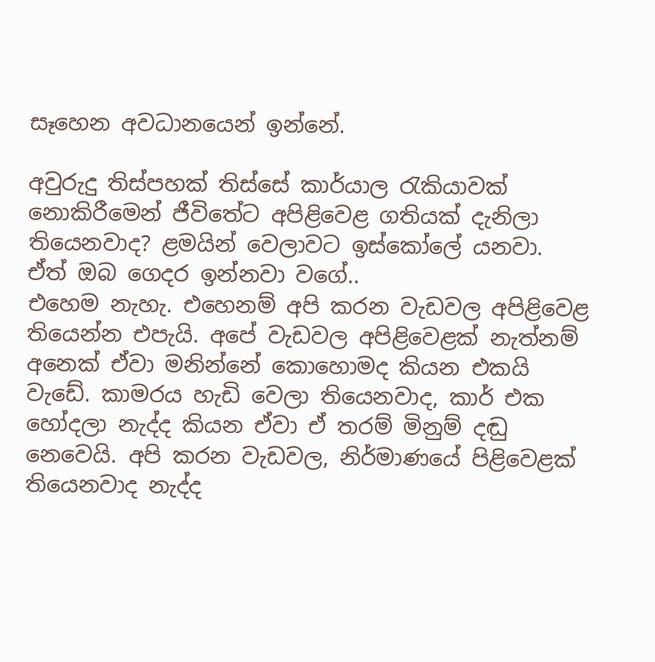සෑහෙන අවධානයෙන් ඉන්නේ.

අවුරුදු තිස්පහක් තිස්සේ කාර්යාල රැකියාවක් නොකිරීමෙන් ජීවිතේට අපිළිවෙළ ගතියක් දැනිලා තියෙනවාද? ළමයින් වෙලාවට ඉස්කෝලේ යනවා. ඒත් ඔබ ගෙදර ඉන්නවා වගේ..
එහෙම නැහැ. එහෙනම් අපි කරන වැඩවල අපිළිවෙළ තියෙන්න එපැයි. අපේ වැඩවල අපිළිවෙළක් නැත්නම් අනෙක් ඒවා මනින්නේ කොහොමද කියන එකයි වැඩේ. කාමරය හැඩි වෙලා තියෙනවාද, කාර් එක හෝදලා නැද්ද කියන ඒවා ඒ තරම් මිනුම් දඬු නෙවෙයි. අපි කරන වැඩවල, නිර්මාණයේ පිළිවෙළක් තියෙනවාද නැද්ද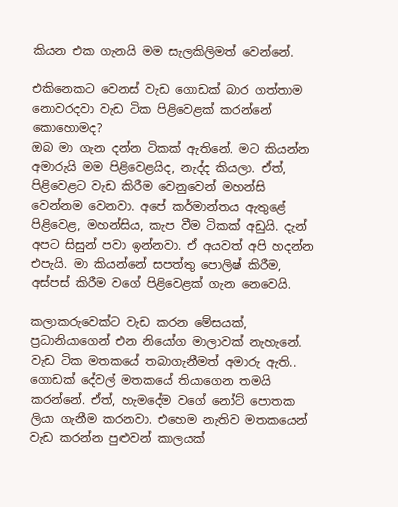කියන එක ගැනයි මම සැලකිලිමත් වෙන්නේ.

එකිනෙකට වෙනස් වැඩ ගොඩක් බාර ගත්තාම නොවරදවා වැඩ ටික පිළිවෙළක් කරන්නේ කොහොමද?
ඔබ මා ගැන දන්න ටිකක් ඇතිනේ. මට කියන්න අමාරුයි මම පිළිවෙළයිද, නැද්ද කියලා. ඒත්, පිළිවෙළට වැඩ කිරීම වෙනුවෙන් මහන්සි වෙන්නම වෙනවා. අපේ කර්මාන්තය ඇතුළේ පිළිවෙළ, මහන්සිය, කැප වීම ටිකක් අඩුයි. දැන් අපට සිසුන් පවා ඉන්නවා. ඒ අයවත් අපි හදන්න එපැයි. මා කියන්නේ සපත්තු පොලිෂ් කිරීම, අස්පස් කිරීම වගේ පිළිවෙළක් ගැන නෙවෙයි.

කලාකරුවෙක්ට වැඩ කරන මේසයක්, ප්‍රධානියාගෙන් එන නියෝග මාලාවක් නැහැනේ. වැඩ ටික මතකයේ තබාගැනීමත් අමාරු ඇති..
ගොඩක් දේවල් මතකයේ තියාගෙන තමයි කරන්නේ. ඒත්, හැමදේම වගේ නෝට් පොතක ලියා ගැනීම කරනවා. එහෙම නැතිව මතකයෙන් වැඩ කරන්න පුළුවන් කාලයක්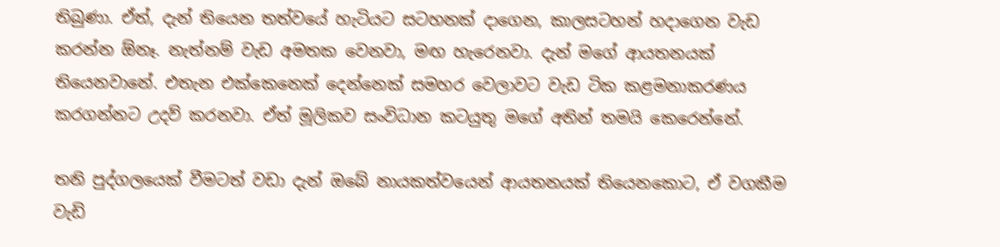තිබුණා. ඒත්, දැන් තියෙන තත්වයේ හැටියට සටහනක් දාගෙන, කාලසටහන් හදාගෙන වැඩ කරන්න ඕනෑ. නැත්නම් වැඩ අමතක වෙනවා, මඟ හැරෙනවා. දැන් මගේ ආයතනයක් තියෙනවානේ. එතැන එක්කෙනෙක් දෙන්නෙක් සමහර වෙලාවට වැඩ ටික කළමනාකරණය කරගන්නට උදව් කරනවා. ඒත් මූලිකව සංවිධාන කටයුතු මගේ අතින් තමයි කෙරෙන්නේ.

තනි පුද්ගලයෙක් වීමටත් වඩා දැන් ඔබේ නායකත්වයෙන් ආයතනයක් තියෙනකොට, ඒ වගකීම වැඩි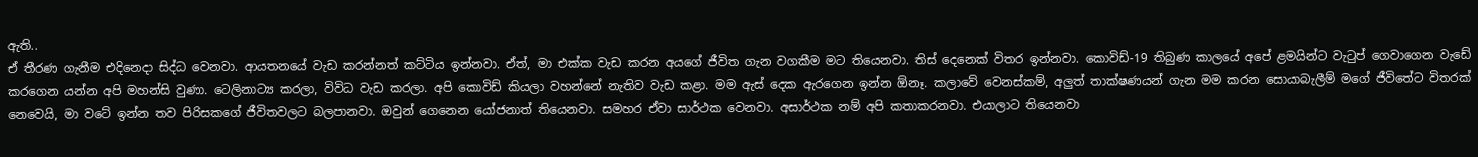ඇති..
ඒ තීරණ ගැනීම එදිනෙදා සිද්ධ වෙනවා. ආයතනයේ වැඩ කරන්නත් කට්ටිය ඉන්නවා. ඒත්, මා එක්ක වැඩ කරන අයගේ ජීවිත ගැන වගකීම මට තියෙනවා. තිස් දෙනෙක් විතර ඉන්නවා. කොවිඩ්-19 තිබුණ කාලයේ අපේ ළමයින්ට වැටුප් ගෙවාගෙන වැඩේ කරගෙන යන්න අපි මහන්සි වුණා. ටෙලිනාට්‍ය කරලා, විවිධ වැඩ කරලා. අපි කොවිඩ් කියලා වහන්නේ නැතිව වැඩ කළා. මම ඇස් දෙක ඇරගෙන ඉන්න ඕනෑ. කලාවේ වෙනස්කම්, අලුත් තාක්ෂණයන් ගැන මම කරන සොයාබැලීම් මගේ ජීවිතේට විතරක් නෙවෙයි, මා වටේ ඉන්න තව පිරිසකගේ ජීවිතවලට බලපානවා. ඔවුන් ගෙනෙන යෝජනාත් තියෙනවා. සමහර ඒවා සාර්ථක වෙනවා. අසාර්ථක නම් අපි කතාකරනවා. එයාලාට තියෙනවා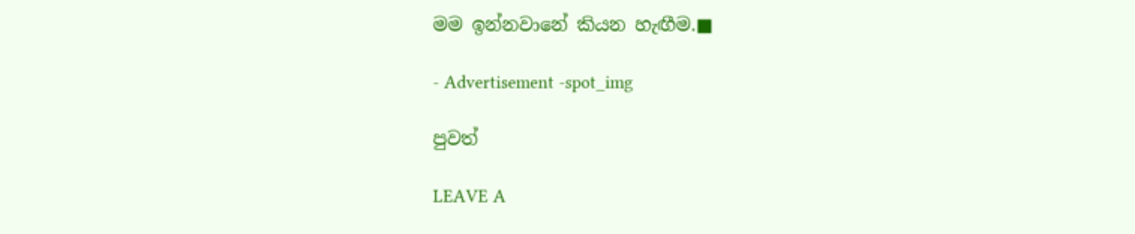මම ඉන්නවානේ කියන හැඟීම.■

- Advertisement -spot_img

පුවත්

LEAVE A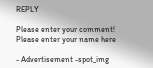REPLY

Please enter your comment!
Please enter your name here

- Advertisement -spot_img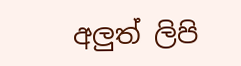අලුත් ලිපි